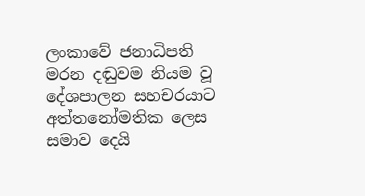ලංකාවේ ජනාධිපති මරන දඬුවම නියම වූ දේශපාලන සහචරයාට අත්තනෝමතික ලෙස සමාව දෙයි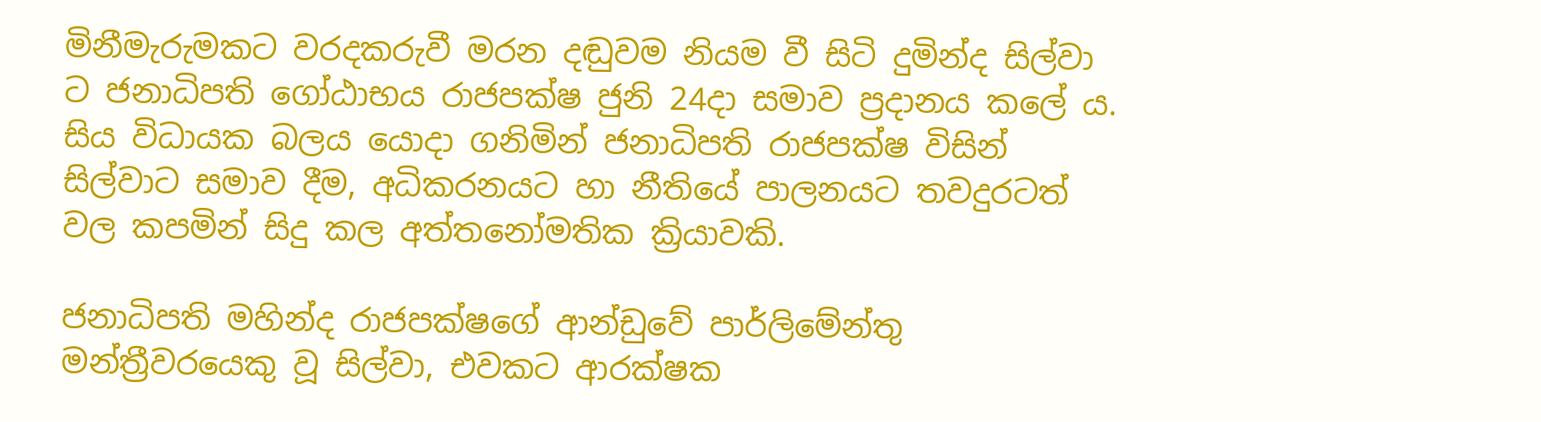මිනීමැරුමකට වරදකරුවී මරන දඬුවම නියම වී සිටි දුමින්ද සිල්වා ට ජනාධිපති ගෝඨාභය රාජපක්ෂ ජුනි 24දා සමාව ප්‍රදානය කලේ ය. සිය විධායක බලය යොදා ගනිමින් ජනාධිපති රාජපක්ෂ විසින් සිල්වාට සමාව දීම, අධිකරනයට හා නීතියේ පාලනයට තවදුරටත් වල කපමින් සිදු කල අත්තනෝමතික ක්‍රියාවකි.

ජනාධිපති මහින්ද රාජපක්ෂගේ ආන්ඩුවේ පාර්ලිමේන්තු මන්ත්‍රීවරයෙකු වූ සිල්වා, එවකට ආරක්ෂක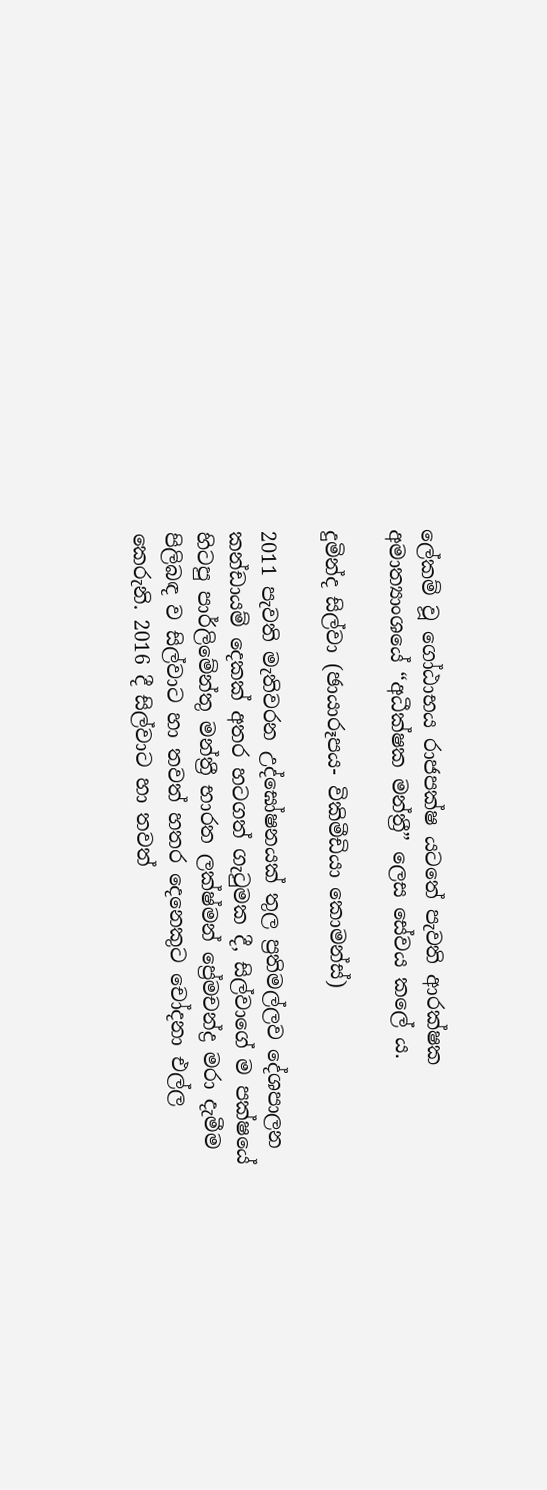ලේකම් වූ ගෝඨාභය රාජපක්ෂ යටතේ පැවති ආරක්ෂක අමාත්‍යාංශයේ “අධීක්ෂක මන්ත්‍රී” ලෙස සේවය කලේ ය.

දුමින්ද සිල්වා (ඡායාරූපය- විකිමීඩියා කොමන්ස්)

2011 පැවති මැතිවරන උද්ඝෝෂනයක් තුල ප්‍රතිමල්ලව දේශපාලන කන්ඩායම් දෙකක් අතර හටගත් ගැටුමක දී, සිල්වාගේ ම පක්ෂයේ හිටපු පාර්ලිමේන්තු මන්ත්‍රී භාරත ලක්ෂ්මන් ප්‍රේමචන්ද්‍ර මරා දැමීම පිලිබඳ ව සිල්වාට හා තවත් හතර දෙනෙකුට චෝදනා එල්ල කෙරුනි. 2016 දී සිල්වාට හා තවත්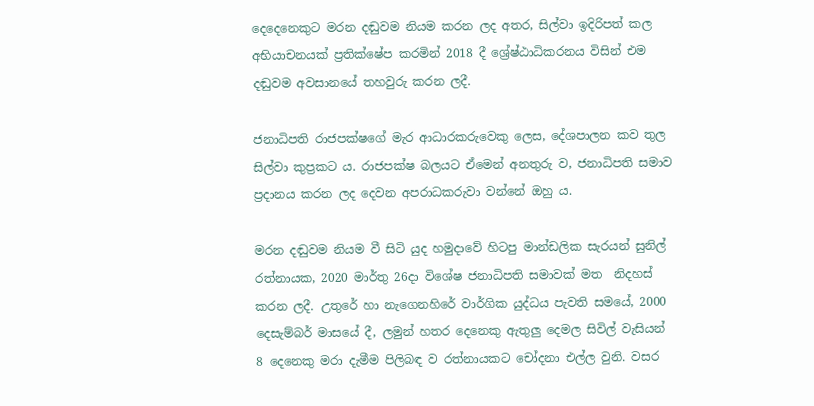දෙදෙනෙකුට මරන දඬුවම නියම කරන ලද අතර, සිල්වා ඉදිරිපත් කල අභියාචනයක් ප්‍රතික්ෂේප කරමින් 2018 දී ශ්‍රේෂ්ඨාධිකරනය විසින් එම දඬුවම අවසානයේ තහවුරු කරන ලදී.

ජනාධිපති රාජපක්ෂගේ මැර ආධාරකරුවෙකු ලෙස, දේශපාලන කව තුල සිල්වා කුප්‍රකට ය. රාජපක්ෂ බලයට ඒමෙන් අනතුරු ව, ජනාධිපති සමාව ප්‍රදානය කරන ලද දෙවන අපරාධකරුවා වන්නේ ඔහු ය.

මරන දඬුවම නියම වී සිටි යුද හමුදාවේ හිටපු මාන්ඩලික සැරයන් සුනිල් රත්නායක, 2020 මාර්තු 26දා විශේෂ ජනාධිපති සමාවක් මත  නිදහස් කරන ලදී. උතුරේ හා නැගෙනහිරේ වාර්ගික යුද්ධය පැවති සමයේ, 2000 දෙසැම්බර් මාසයේ දී, ලමුන් හතර දෙනෙකු ඇතුලු දෙමල සිවිල් වැසියන් 8 දෙනෙකු මරා දැමීම පිලිබඳ ව රත්නායකට චෝදනා එල්ල වුනි. වසර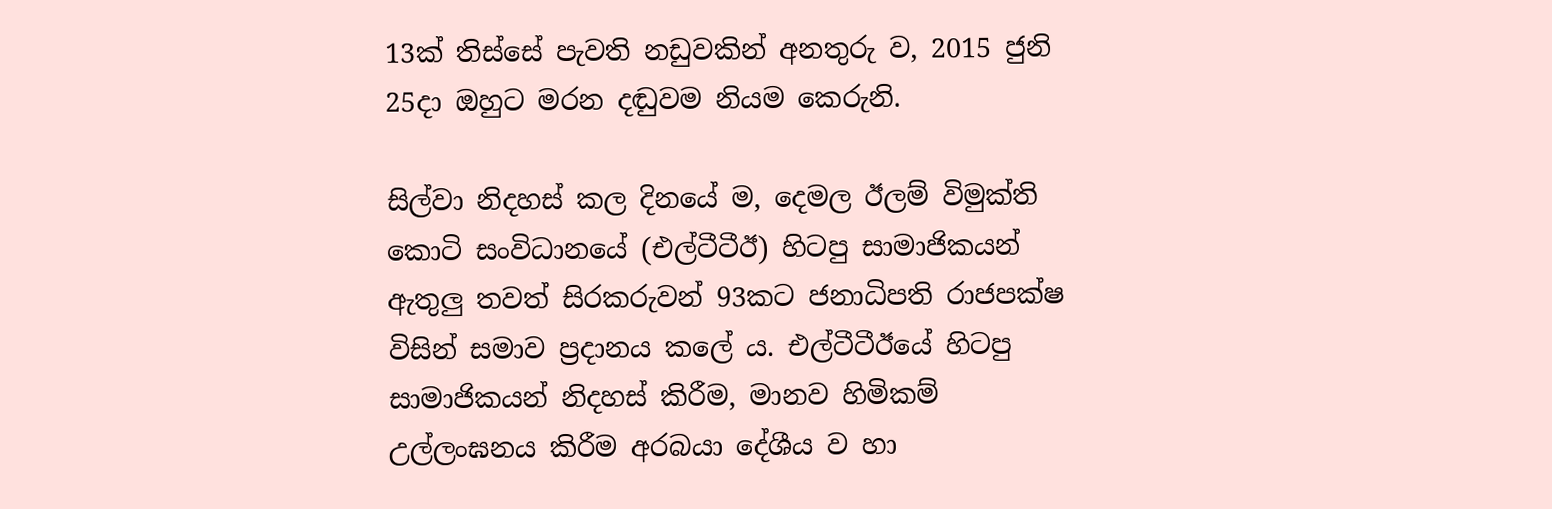13ක් තිස්සේ පැවති නඩුවකින් අනතුරු ව, 2015 ජුනි 25දා ඔහුට මරන දඬුවම නියම කෙරුනි.

සිල්වා නිදහස් කල දිනයේ ම, දෙමල ඊලම් විමුක්ති කොටි සංවිධානයේ (එල්ටීටීඊ) හිටපු සාමාජිකයන් ඇතුලු තවත් සිරකරුවන් 93කට ජනාධිපති රාජපක්ෂ විසින් සමාව ප්‍රදානය කලේ ය. එල්ටීටීඊයේ හිටපු සාමාජිකයන් නිදහස් කිරීම, මානව හිමිකම් උල්ලංඝනය කිරීම අරබයා දේශීය ව හා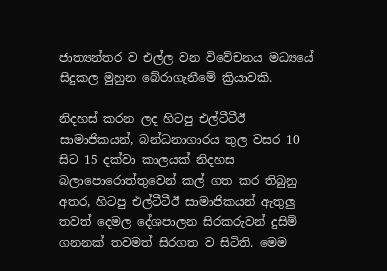ජාත්‍යන්තර ව එල්ල වන විවේචනය මධ්‍යයේ සිදුකල මුහුන බේරාගැනීමේ ක්‍රියාවකි.

නිදහස් කරන ලද හිටපු එල්ටීටීඊ සාමාජිකයන්, බන්ධනාගාරය තුල වසර 10 සිට 15 දක්වා කාලයක් නිදහස බලාපොරොත්තුවෙන් කල් ගත කර තිබුනු අතර, හිටපු එල්ටීටීඊ සාමාජිකයන් ඇතුලු තවත් දෙමල දේශපාලන සිරකරුවන් දුසිම් ගනනක් තවමත් සිරගත ව සිටිති. මෙම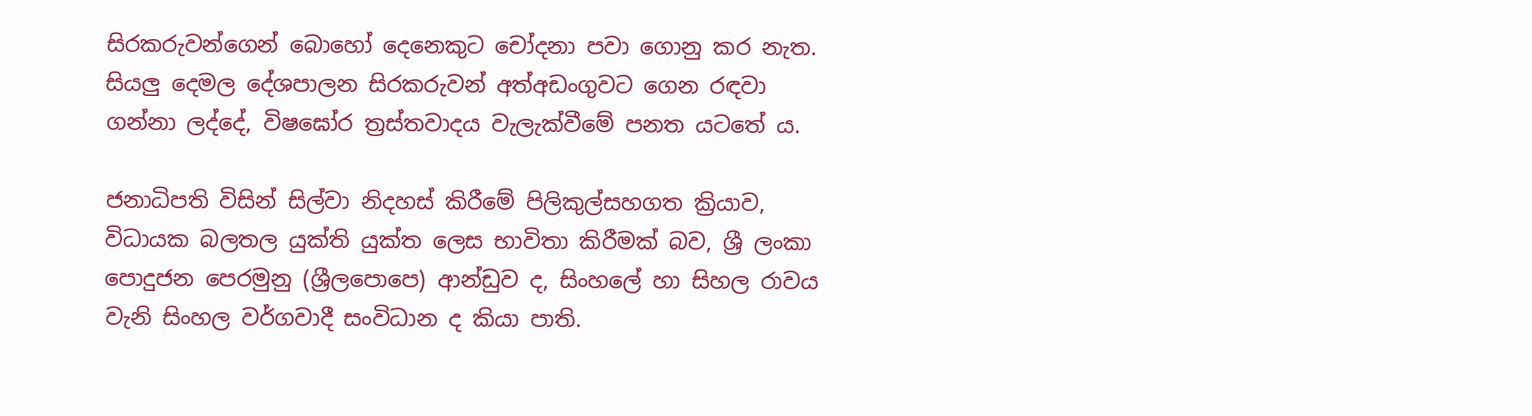සිරකරුවන්ගෙන් බොහෝ දෙනෙකුට චෝදනා පවා ගොනු කර නැත. සියලු දෙමල දේශපාලන සිරකරුවන් අත්අඩංගුවට ගෙන රඳවා ගන්නා ලද්දේ, විෂඝෝර ත්‍රස්තවාදය වැලැක්වීමේ පනත යටතේ ය.

ජනාධිපති විසින් සිල්වා නිදහස් කිරීමේ පිලිකුල්සහගත ක්‍රියාව, විධායක බලතල යුක්ති යුක්ත ලෙස භාවිතා කිරීමක් බව, ශ්‍රී ලංකා පොදුජන පෙරමුනු (ශ්‍රීලපොපෙ) ආන්ඩුව ද, සිංහලේ හා සිහල රාවය වැනි සිංහල වර්ගවාදී සංවිධාන ද කියා පාති.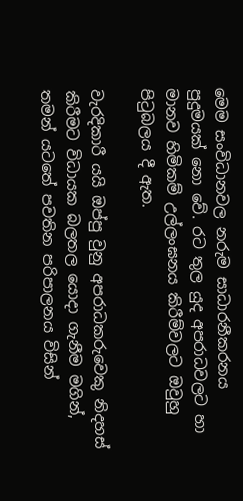මෙම සංවිධානවල නරුම සාධාරනීකරනය පුදුමයක් නො වේ. රට තුල යුද අපරාධවලට හා මානව හිමිකම් උල්ලංඝනය කිරීම්වලට ඔවුහු පිටුබලය දී ඇත.

වැරදිකාරී යයි ඔප්පු වුනු අපරාධකරුවෙකු නිදහස් කිරීමට විධායක බලතල යොදා ගැනීම මගින්, තමන් යටතේ පවතින පරිපාලනය විසින්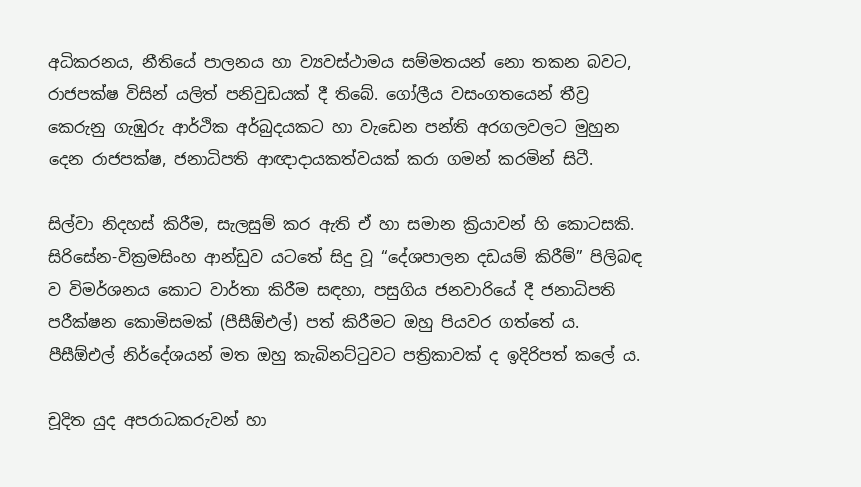අධිකරනය, නීතියේ පාලනය හා ව්‍යවස්ථාමය සම්මතයන් නො තකන බවට, රාජපක්ෂ විසින් යලිත් පනිවුඩයක් දී තිබේ. ගෝලීය වසංගතයෙන් තීව්‍ර කෙරුනු ගැඹුරු ආර්ථික අර්බුදයකට හා වැඩෙන පන්ති අරගලවලට මුහුන දෙන රාජපක්ෂ, ජනාධිපති ආඥාදායකත්වයක් කරා ගමන් කරමින් සිටී.

සිල්වා නිදහස් කිරීම, සැලසුම් කර ඇති ඒ හා සමාන ක්‍රියාවන් හි කොටසකි. සිරිසේන-වික්‍රමසිංහ ආන්ඩුව යටතේ සිදු වූ “දේශපාලන දඩයම් කිරීම්” පිලිබඳ ව විමර්ශනය කොට වාර්තා කිරීම සඳහා, පසුගිය ජනවාරියේ දී ජනාධිපති පරීක්ෂන කොමිසමක් (පීසීඕඑල්) පත් කිරීමට ඔහු පියවර ගත්තේ ය. පීසීඕඑල් නිර්දේශයන් මත ඔහු කැබිනට්ටුවට පත්‍රිකාවක් ද ඉදිරිපත් කලේ ය.

චූදිත යුද අපරාධකරුවන් හා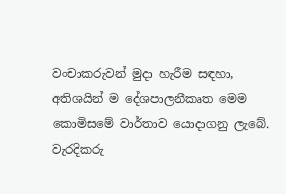වංචාකරුවන් මුදා හැරීම සඳහා, අතිශයින් ම දේශපාලනීකෘත මෙම කොමිසමේ වාර්තාව යොදාගනු ලැබේ.  වැරදිකරු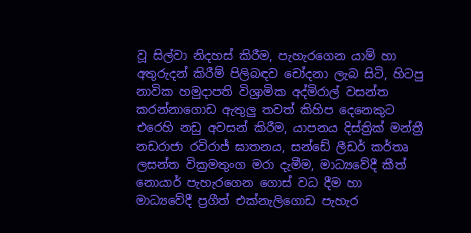වූ සිල්වා නිදහස් කිරීම, පැහැරගෙන යාම් හා අතුරුදන් කිරීම් පිලිබඳව චෝදනා ලැබ සිටි, හිටපු නාවික හමුදාපති විශ්‍රාමික අද්මිරාල් වසන්ත කරන්නාගොඩ ඇතුලු තවත් කිහිප දෙනෙකුට එරෙහි නඩු අවසන් කිරීම, යාපනය දිස්ත්‍රික් මන්ත්‍රී නඩරාජා රවිරාජ් ඝාතනය, සන්ඩේ ලීඩර් කර්තෘ ලසන්ත වික්‍රමතුංග මරා දැමීම, මාධ්‍යවේදී කීත් නොයාර් පැහැරගෙන ගොස් වධ දීම හා මාධ්‍යවේදී ප්‍රගීත් එක්නැලිගොඩ පැහැර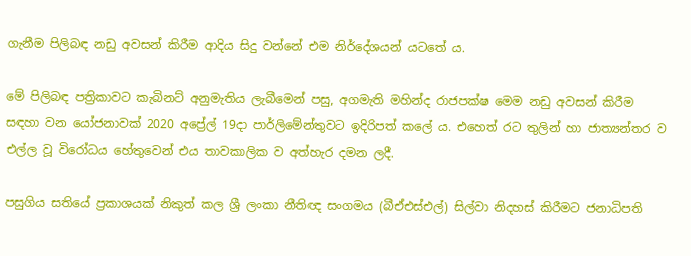ගැනීම පිලිබඳ නඩු අවසන් කිරීම ආදිය සිදු වන්නේ එම නිර්දේශයන් යටතේ ය.

මේ පිලිබඳ පත්‍රිකාවට කැබිනට් අනුමැතිය ලැබීමෙන් පසු, අගමැති මහින්ද රාජපක්ෂ මෙම නඩු අවසන් කිරීම සඳහා වන යෝජනාවක් 2020 අප්‍රේල් 19දා පාර්ලිමේන්තුවට ඉදිරිපත් කලේ ය. එහෙත් රට තුලින් හා ජාත්‍යන්තර ව එල්ල වූ විරෝධය හේතුවෙන් එය තාවකාලික ව අත්හැර දමන ලදී.

පසුගිය සතියේ ප්‍රකාශයක් නිකුත් කල ශ්‍රී ලංකා නීතිඥ සංගමය (බීඒඑස්එල්) සිල්වා නිදහස් කිරීමට ජනාධිපති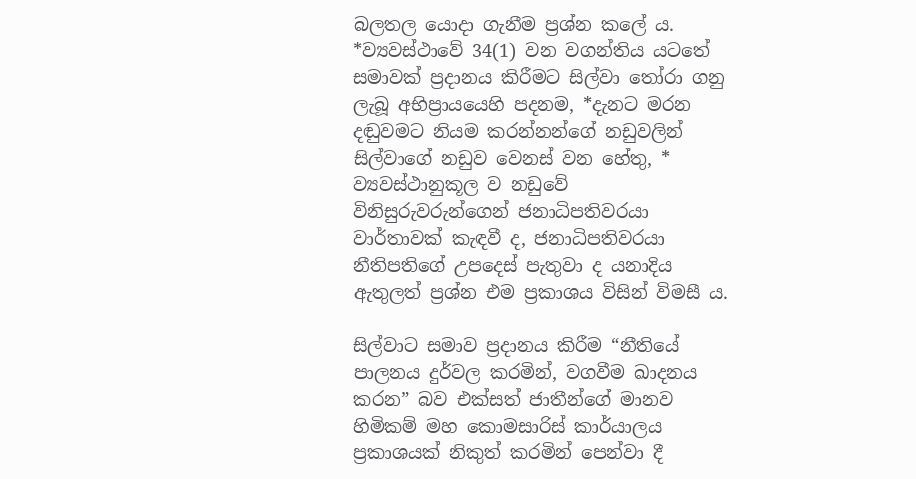බලතල යොදා ගැනීම ප්‍රශ්න කලේ ය. *ව්‍යවස්ථාවේ 34(1) වන වගන්තිය යටතේ සමාවක් ප්‍රදානය කිරීමට සිල්වා තෝරා ගනු ලැබූ අභිප්‍රායයෙහි පදනම, *දැනට මරන දඬුවමට නියම කරන්නන්ගේ නඩුවලින් සිල්වාගේ නඩුව වෙනස් වන හේතු, * ව්‍යවස්ථානුකූල ව නඩුවේ විනිසුරුවරුන්ගෙන් ජනාධිපතිවරයා වාර්තාවක් කැඳවී ද, ජනාධිපතිවරයා නීතිපතිගේ උපදෙස් පැතුවා ද යනාදිය ඇතුලත් ප්‍රශ්න එම ප්‍රකාශය විසින් විමසී ය.

සිල්වාට සමාව ප්‍රදානය කිරීම “නීතියේ පාලනය දුර්වල කරමින්, වගවීම ඛාදනය කරන” බව එක්සත් ජාතීන්ගේ මානව හිමිකම් මහ කොමසාරිස් කාර්යාලය ප්‍රකාශයක් නිකුත් කරමින් පෙන්වා දී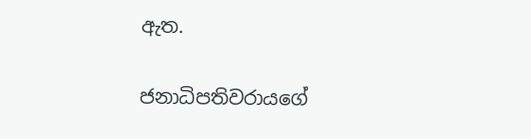ඇත.

ජනාධිපතිවරායගේ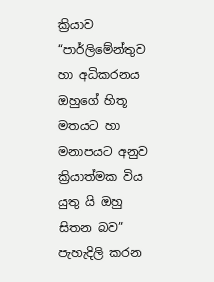ක්‍රියාව “පාර්ලිමේන්තුව හා අධිකරනය ඔහුගේ හිතූ මතයට හා මනාපයට අනුව ක්‍රියාත්මක විය යුතු යි ඔහු සිතන බව” පැහැදිලි කරන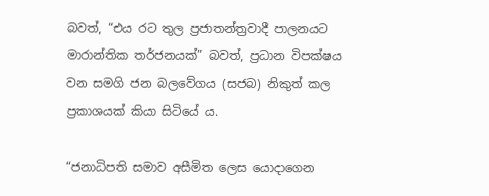බවත්, “එය රට තුල ප්‍රජාතන්ත්‍රවාදී පාලනයට මාරාන්තික තර්ජනයක්” බවත්, ප්‍රධාන විපක්ෂය වන සමගි ජන බලවේගය (සජබ) නිකුත් කල ප්‍රකාශයක් කියා සිටියේ ය.

“ජනාධිපති සමාව අසීමිත ලෙස යොදාගෙන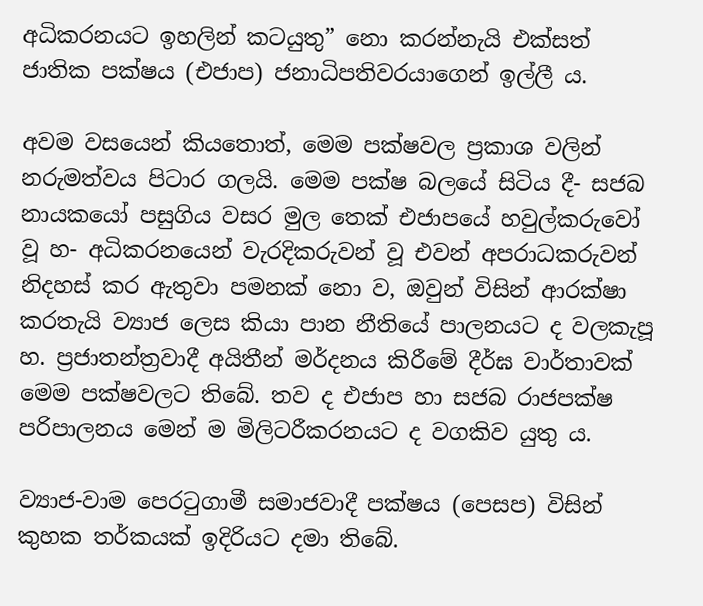අධිකරනයට ඉහලින් කටයුතු” නො කරන්නැයි එක්සත් ජාතික පක්ෂය (එජාප) ජනාධිපතිවරයාගෙන් ඉල්ලී ය.

අවම වසයෙන් කියතොත්, මෙම පක්ෂවල ප්‍රකාශ වලින් නරුමත්වය පිටාර ගලයි. මෙම පක්ෂ බලයේ සිටිය දී- සජබ නායකයෝ පසුගිය වසර මුල තෙක් එජාපයේ හවුල්කරුවෝ වූ හ- අධිකරනයෙන් වැරදිකරුවන් වූ එවන් අපරාධකරුවන් නිදහස් කර ඇතුවා පමනක් නො ව, ඔවුන් විසින් ආරක්ෂා කරතැයි ව්‍යාජ ලෙස කියා පාන නීතියේ පාලනයට ද වලකැපූ හ. ප්‍රජාතන්ත්‍රවාදී අයිතීන් මර්දනය කිරීමේ දීර්ඝ වාර්තාවක් මෙම පක්ෂවලට තිබේ. තව ද එජාප හා සජබ රාජපක්ෂ පරිපාලනය මෙන් ම මිලිටරීකරනයට ද වගකිව යුතු ය.

ව්‍යාජ-වාම පෙරටුගාමී සමාජවාදී පක්ෂය (පෙසප) විසින් කුහක තර්කයක් ඉදිරියට දමා තිබේ.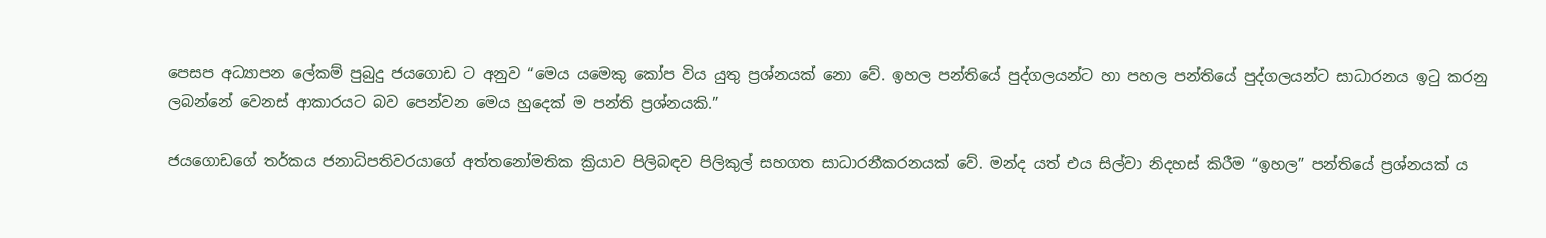පෙසප අධ්‍යාපන ලේකම් පුබුදු ජයගොඩ ට අනුව “මෙය යමෙකු කෝප විය යුතු ප්‍රශ්නයක් නො වේ. ඉහල පන්තියේ පුද්ගලයන්ට හා පහල පන්තියේ පුද්ගලයන්ට සාධාරනය ඉටු කරනු ලබන්නේ වෙනස් ආකාරයට බව පෙන්වන මෙය හුදෙක් ම පන්ති ප්‍රශ්නයකි.”

ජයගොඩගේ තර්කය ජනාධිපතිවරයාගේ අත්තනෝමතික ක්‍රියාව පිලිබඳව පිලිකුල් සහගත සාධාරනීකරනයක් වේ. මන්ද යත් එය සිල්වා නිදහස් කිරීම “ඉහල” පන්තියේ ප්‍රශ්නයක් ය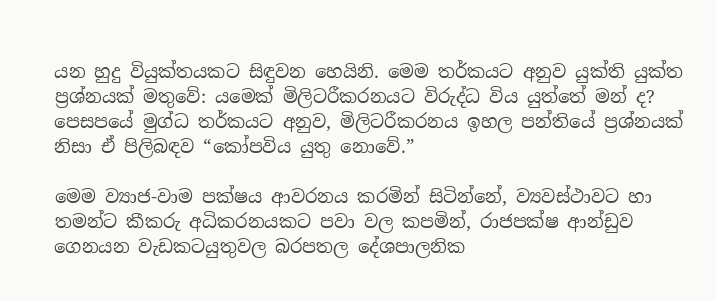යන හුදු වියුක්තයකට සිඳුවන හෙයිනි. මෙම තර්කයට අනුව යුක්ති යුක්ත ප්‍රශ්නයක් මතුවේ: යමෙක් මිලිටරීකරනයට විරුද්ධ විය යුත්තේ මන් ද? පෙසපයේ මුග්ධ තර්කයට අනුව, මිලිටරීකරනය ඉහල පන්තියේ ප්‍රශ්නයක් නිසා ඒ පිලිබඳව “කෝපවිය යුතු නොවේ.”

මෙම ව්‍යාජ-වාම පක්ෂය ආවරනය කරමින් සිටින්නේ, ව්‍යවස්ථාවට හා තමන්ට කීකරු අධිකරනයකට පවා වල කපමින්, රාජපක්ෂ ආන්ඩුව ගෙනයන වැඩකටයුතුවල බරපතල දේශපාලනික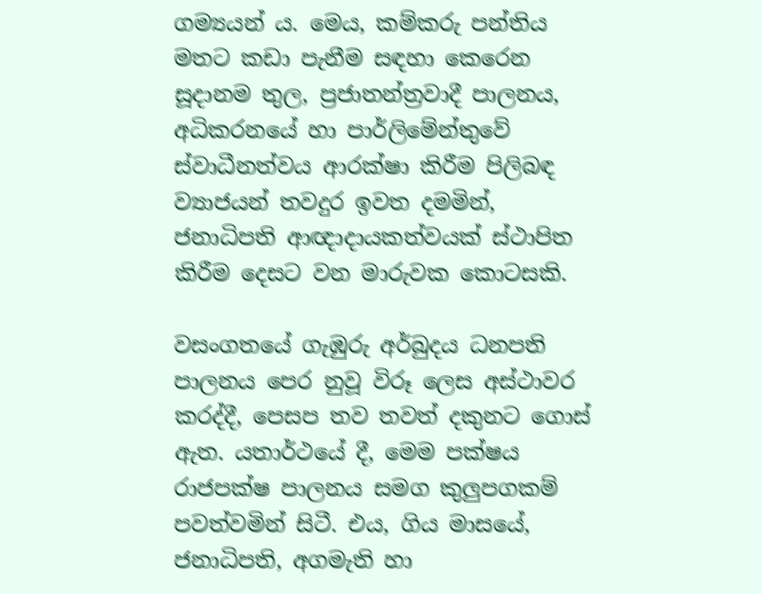ගම්‍යයන් ය. මෙය, කම්කරු පන්තිය මතට කඩා පැනීම සඳහා කෙරෙන සූදානම තුල, ප්‍රජාතන්ත්‍රවාදී පාලනය, අධිකරනයේ හා පාර්ලිමේන්තුවේ ස්වාධීනත්වය ආරක්ෂා කිරීම පිලිබඳ ව්‍යාජයන් තවදුර ඉවත දමමින්, ජනාධිපති ආඥාදායකත්වයක් ස්ථාපිත කිරීම දෙසට වන මාරුවක කොටසකි.

වසංගතයේ ගැඹුරු අර්බුදය ධනපති පාලනය පෙර නුවූ විරූ ලෙස අස්ථාවර කරද්දී, පෙසප තව තවත් දකුනට ගොස් ඇත. යතාර්ථයේ දී, මෙම පක්ෂය රාජපක්ෂ පාලනය සමග කුලුපගකම් පවත්වමින් සිටී. එය, ගිය මාසයේ, ජනාධිපති, අගමැති හා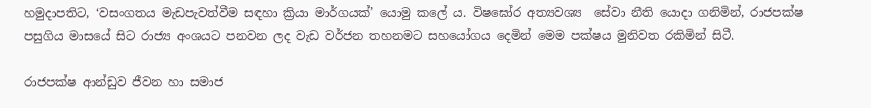හමුදාපතිට, ‘වසංගතය මැඩපැවත්වීම සඳහා ක්‍රියා මාර්ගයක්’ යොමු කලේ ය. විෂඝෝර අත්‍යවශ්‍ය  සේවා නීති යොදා ගනිමින්, රාජපක්ෂ පසුගිය මාසයේ සිට රාජ්‍ය අංශයට පනවන ලද වැඩ වර්ජන තහනමට සහයෝගය දෙමින් මෙම පක්ෂය මුනිවත රකිමින් සිටී.

රාජපක්ෂ ආන්ඩුව ජීවන හා සමාජ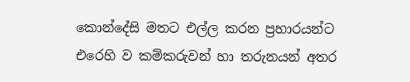කොන්දේසි මතට එල්ල කරන ප්‍රහාරයන්ට එරෙහි ව කම්කරුවන් හා තරුනයන් අතර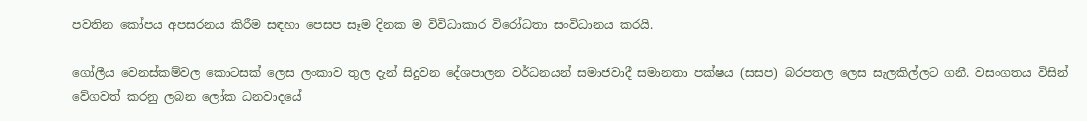පවතින කෝපය අපසරනය කිරීම සඳහා පෙසප සෑම දිනක ම විවිධාකාර විරෝධතා සංවිධානය කරයි.

ගෝලීය වෙනස්කම්වල කොටසක් ලෙස ලංකාව තුල දැන් සිදුවන දේශපාලන වර්ධනයන් සමාජවාදී සමානතා පක්ෂය (සසප) බරපතල ලෙස සැලකිල්ලට ගනී. වසංගතය විසින් වේගවත් කරනු ලබන ලෝක ධනවාදයේ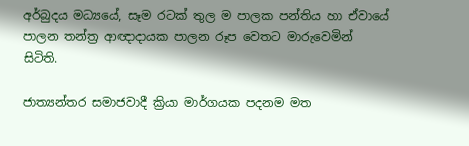අර්බුදය මධ්‍යයේ, සෑම රටක් තුල ම පාලක පන්තිය හා ඒවායේ පාලන තන්ත්‍ර ආඥාදායක පාලන රූප වෙතට මාරුවෙමින් සිටිති.

ජාත්‍යන්තර සමාජවාදී ක්‍රියා මාර්ගයක පදනම මත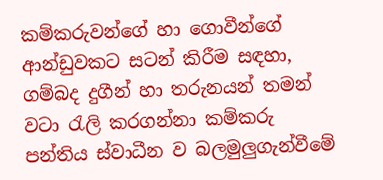කම්කරුවන්ගේ හා ගොවීන්ගේ ආන්ඩුවකට සටන් කිරීම සඳහා, ගම්බද දුගීන් හා තරුනයන් තමන් වටා රැලි කරගන්නා කම්කරු පන්තිය ස්වාධීන ව බලමුලුගැන්වීමේ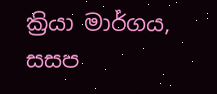ක්‍රියා මාර්ගය, සසප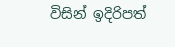විසින් ඉදිරිපත්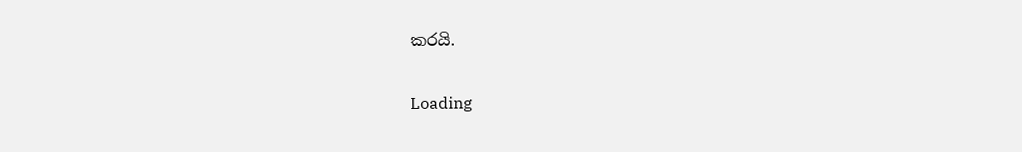කරයි.

Loading